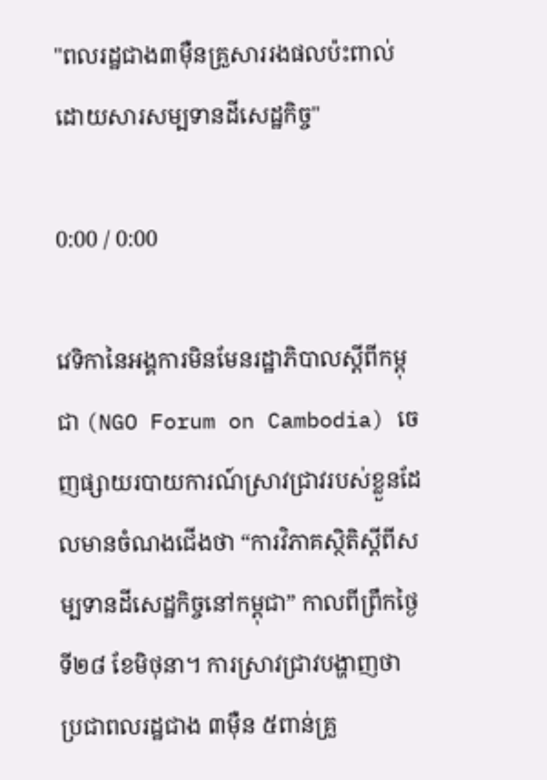"ពលរដ្ឋជាង៣ម៉ឺនគ្រួសាររងផលប៉ះពាល់ដោយសារសម្បទានដីសេដ្ឋកិច្ច"

0:00 / 0:00

វេទិកានៃអង្គការមិនមែនរដ្ឋាភិបាលស្ដីពីកម្ពុជា (NGO Forum on Cambodia) ចេញផ្សាយរបាយការណ៍ស្រាវជ្រាវរបស់ខ្លួនដែលមានចំណងជើងថា “ការវិភាគស្ថិតិស្ដីពីសម្បទានដីសេដ្ឋកិច្ចនៅកម្ពុជា” កាលពីព្រឹកថ្ងៃទី២៨ ខែមិថុនា។ ការស្រាវជ្រាវបង្ហាញថា ប្រជាពលរដ្ឋជាង ៣ម៉ឺន ៥ពាន់គ្រួ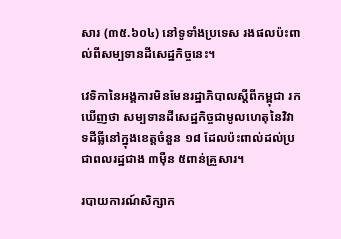សារ (៣៥.៦០៤) នៅទូទាំងប្រទេស រងផលប៉ះពាល់ពីសម្បទានដីសេដ្ឋកិច្ចនេះ។

វេទិកានៃអង្គការមិនមែនរដ្ឋាភិបាលស្ដីពីកម្ពុជា រកឃើញថា សម្បទានដីសេដ្ឋកិច្ចជាមូលហេតុនៃវិវាទដីធ្លីនៅក្នុងខេត្តចំនួន ១៨ ដែលប៉ះពាល់ដល់ប្រជាពលរដ្ឋជាង ៣ម៉ឺន ៥ពាន់គ្រួសារ។

របាយការណ៍សិក្សាក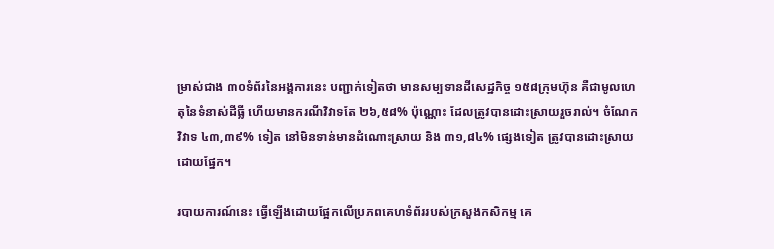ម្រាស់ជាង ៣០ទំព័រនៃអង្គការនេះ បញ្ជាក់ទៀតថា មានសម្បទានដីសេដ្ឋកិច្ច ១៥៨ក្រុមហ៊ុន គឺជាមូលហេតុនៃទំនាស់ដីធ្លី ហើយមានករណីវិវាទតែ ២៦,៥៨% ប៉ុណ្ណោះ ដែលត្រូវបានដោះស្រាយរួចរាល់។ ចំណែកវិវាទ ៤៣,៣៩% ទៀត នៅមិនទាន់មានដំណោះស្រាយ និង ៣១,៨៤% ផ្សេងទៀត ត្រូវបានដោះស្រាយដោយផ្នែក។

របាយការណ៍នេះ ធ្វើឡើងដោយផ្អែកលើប្រភពគេហទំព័ររបស់ក្រសួងកសិកម្ម គេ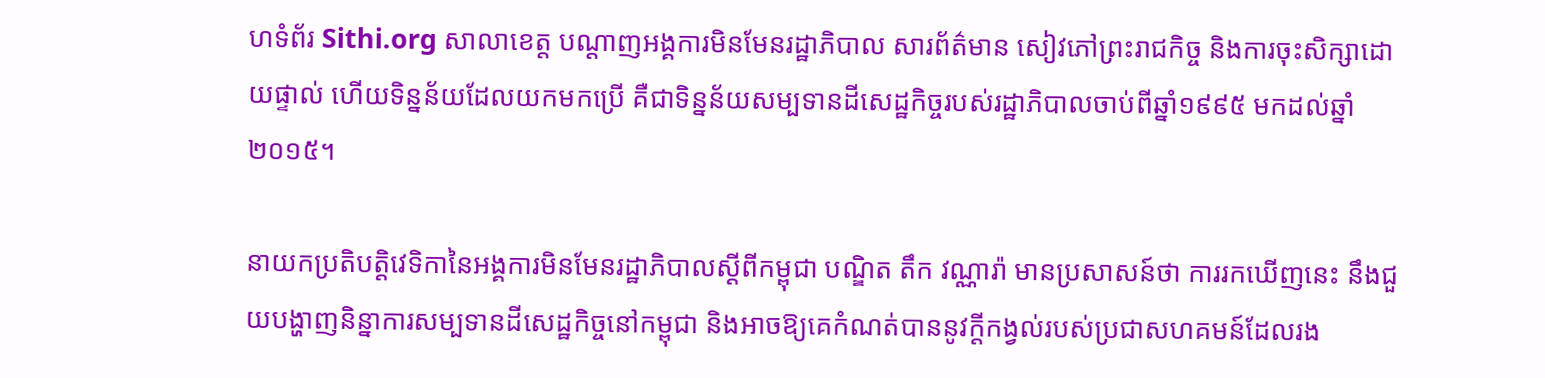ហទំព័រ Sithi.org សាលាខេត្ត បណ្ដាញអង្គការមិនមែនរដ្ឋាភិបាល សារព័ត៌មាន សៀវភៅព្រះរាជកិច្ច និងការចុះសិក្សាដោយផ្ទាល់ ហើយទិន្នន័យដែលយកមកប្រើ គឺជាទិន្នន័យសម្បទានដីសេដ្ឋកិច្ចរបស់រដ្ឋាភិបាលចាប់ពីឆ្នាំ១៩៩៥ មកដល់ឆ្នាំ២០១៥។

នាយកប្រតិបត្តិវេទិកានៃអង្គការមិនមែនរដ្ឋាភិបាលស្ដីពីកម្ពុជា បណ្ឌិត តឹក វណ្ណារ៉ា មានប្រសាសន៍ថា ការរកឃើញនេះ នឹងជួយបង្ហាញនិន្នាការសម្បទានដីសេដ្ឋកិច្ចនៅកម្ពុជា និងអាចឱ្យគេកំណត់បាននូវក្ដីកង្វល់របស់ប្រជាសហគមន៍ដែលរង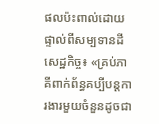ផលប៉ះពាល់ដោយផ្ទាល់ពីសម្បទានដីសេដ្ឋកិច្ច៖ «គ្រប់ភាគីពាក់ព័ន្ធគប្បីបន្តការងារមួយចំនួនដូចជា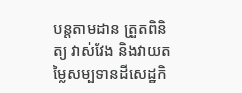បន្តតាមដាន ត្រួតពិនិត្យ វាស់វែង និងវាយតម្លៃសម្បទានដីសេដ្ឋកិ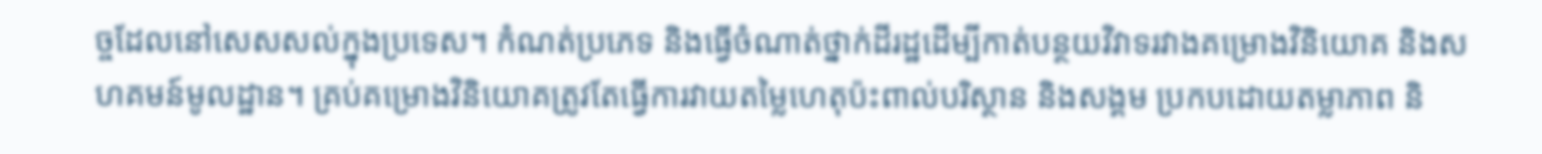ច្ចដែលនៅសេសសល់ក្នុងប្រទេស។ កំណត់ប្រភេទ និងធ្វើចំណាត់ថ្នាក់ដីរដ្ឋដើម្បីកាត់បន្ថយវិវាទរវាងគម្រោងវិនិយោគ និងសហគមន៍មូលដ្ឋាន។ គ្រប់គម្រោងវិនិយោគត្រូវតែធ្វើការវាយតម្លៃហេតុប៉ះពាល់បរិស្ថាន និងសង្គម ប្រកបដោយតម្លាភាព និ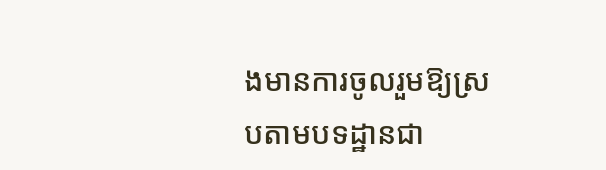ងមានការចូលរួមឱ្យស្របតាមបទដ្ឋានជា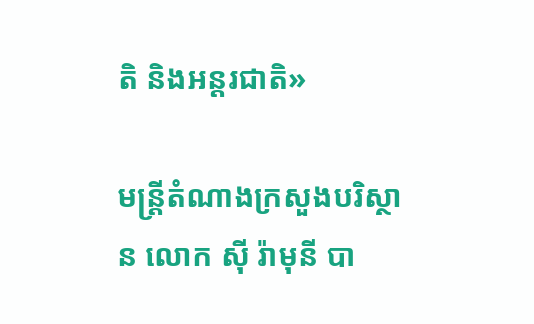តិ និងអន្តរជាតិ»

មន្ត្រីតំណាងក្រសួងបរិស្ថាន លោក ស៊ី រ៉ាមុនី បា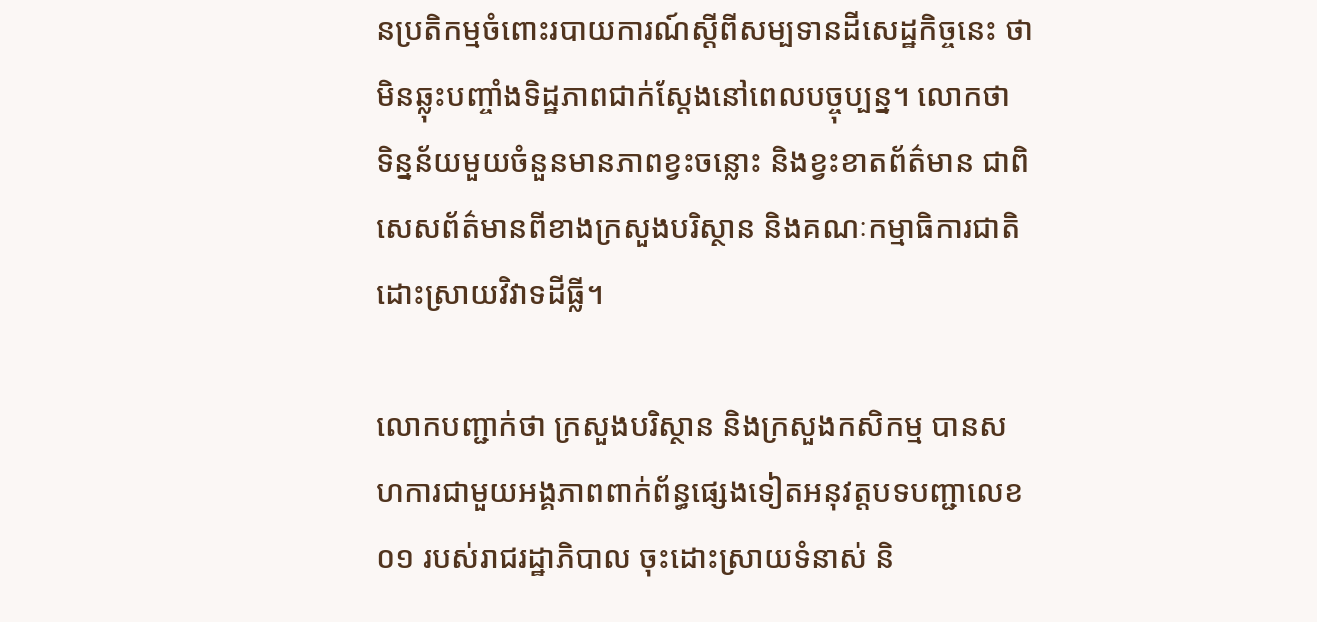នប្រតិកម្មចំពោះរបាយការណ៍ស្ដីពីសម្បទានដីសេដ្ឋកិច្ចនេះ ថាមិនឆ្លុះបញ្ចាំងទិដ្ឋភាពជាក់ស្ដែងនៅពេលបច្ចុប្បន្ន។ លោកថា ទិន្នន័យមួយចំនួនមានភាពខ្វះចន្លោះ និងខ្វះខាតព័ត៌មាន ជាពិសេសព័ត៌មានពីខាងក្រសួងបរិស្ថាន និងគណៈកម្មាធិការជាតិដោះស្រាយវិវាទដីធ្លី។

លោកបញ្ជាក់ថា ក្រសួងបរិស្ថាន និងក្រសួងកសិកម្ម បានសហការជាមួយអង្គភាពពាក់ព័ន្ធផ្សេងទៀតអនុវត្តបទបញ្ជាលេខ ០១ របស់រាជរដ្ឋាភិបាល ចុះដោះស្រាយទំនាស់ និ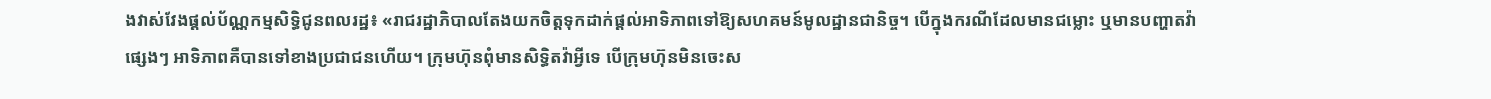ងវាស់វែងផ្ដល់ប័ណ្ណកម្មសិទ្ធិជូនពលរដ្ឋ៖ «រាជរដ្ឋាភិបាលតែងយកចិត្តទុកដាក់ផ្ដល់អាទិភាពទៅឱ្យសហគមន៍មូលដ្ឋានជានិច្ច។ បើក្នុងករណីដែលមានជម្លោះ ឬមានបញ្ហាតវ៉ាផ្សេងៗ អាទិភាពគឺបានទៅខាងប្រជាជនហើយ។ ក្រុមហ៊ុនពុំមានសិទ្ធិតវ៉ាអ្វីទេ បើក្រុមហ៊ុនមិនចេះស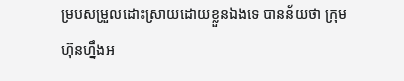ម្របសម្រួលដោះស្រាយដោយខ្លួនឯងទេ បានន័យថា ក្រុមហ៊ុនហ្នឹងអ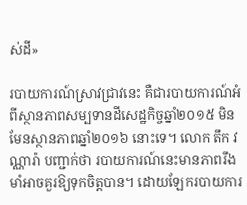ស់ដី»

របាយការណ៍ស្រាវជ្រាវនេះ គឺជារបាយការណ៍អំពីស្ថានភាពសម្បទានដីសេដ្ឋកិច្ចឆ្នាំ២០១៥ មិនមែនស្ថានភាពឆ្នាំ២០១៦ នោះទេ។ លោក តឹក វណ្ណារ៉ា បញ្ជាក់ថា របាយការណ៍នេះមានភាពរឹងមាំអាចគួរឱ្យទុកចិត្តបាន។ ដោយឡែករបាយការ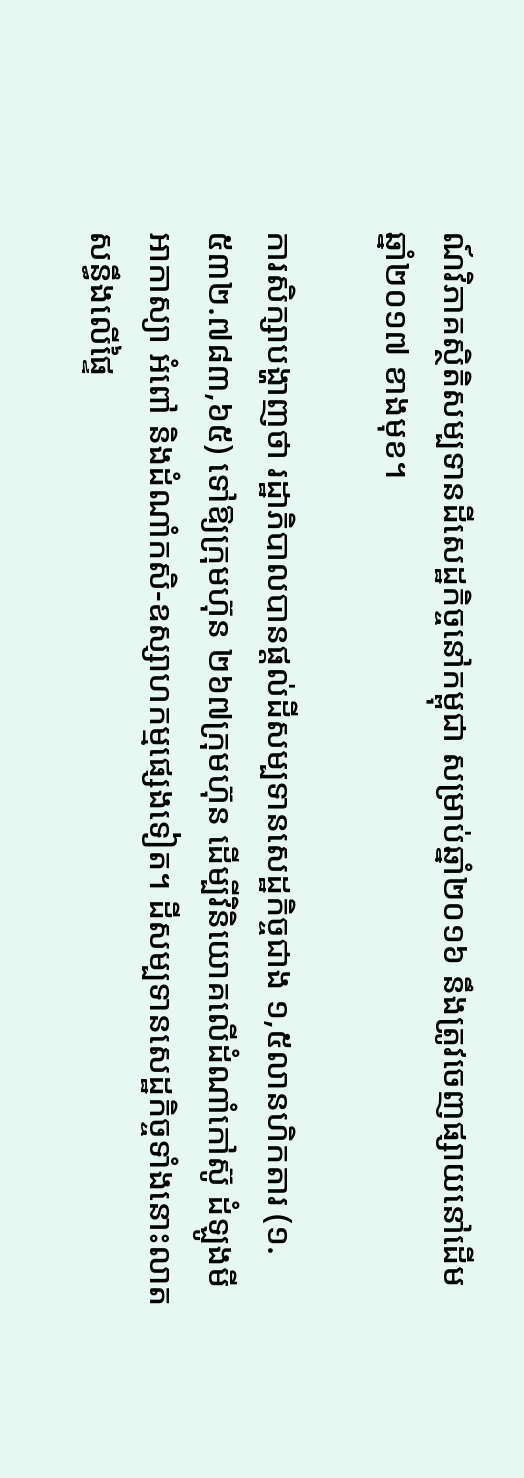ណ៍វិភាគស្ថិតិសម្បទានដីសេដ្ឋកិច្ចនៅកម្ពុជា សម្រាប់ឆ្នាំ២០១៦ នឹងត្រូវចេញផ្សាយនៅដើមឆ្នាំ២០១៧ ខាងមុខ។

ការសិក្សាបង្ហាញថា រដ្ឋាភិបាលបានផ្ដល់ដីសម្បទានសេដ្ឋកិច្ចជាង ១,៥លានហិកតារ (១.៥៣២.៧៨៣,៦៥) ទៅឱ្យក្រុមហ៊ុន ២៦៧ក្រុមហ៊ុន ដើម្បីវិនិយោគលើដំណាំកៅស៊ូ ដំឡូងមី អាកាស្យា អំពៅ និងដំណាំកសិ-ឧស្សាហកម្មផ្សេងទៀត។ ដីសម្បទានសេដ្ឋកិច្ចទាំងនោះលាតសន្ធឹងលើផ្ទៃ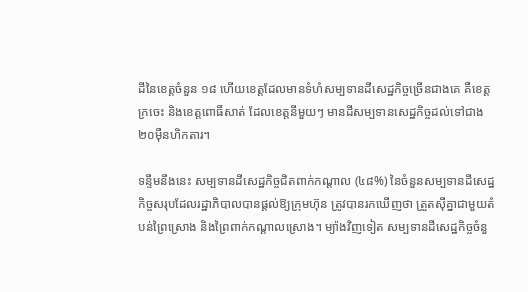ដីនៃខេត្តចំនួន ១៨ ហើយខេត្តដែលមានទំហំសម្បទានដីសេដ្ឋកិច្ចច្រើនជាងគេ គឺខេត្តក្រចេះ និងខេត្តពោធិ៍សាត់ ដែលខេត្តនីមួយៗ មានដីសម្បទានសេដ្ឋកិច្ចដល់ទៅជាង ២០ម៉ឺនហិកតារ។

ទន្ទឹមនឹងនេះ សម្បទានដីសេដ្ឋកិច្ចជិតពាក់កណ្ដាល (៤៨%) នៃចំនួនសម្បទានដីសេដ្ឋកិច្ចសរុបដែលរដ្ឋាភិបាលបានផ្ដល់ឱ្យក្រុមហ៊ុន ត្រូវបានរកឃើញថា ត្រួតស៊ីគ្នាជាមួយតំបន់ព្រៃស្រោង និងព្រៃពាក់កណ្ដាលស្រោង។ ម្យ៉ាងវិញទៀត សម្បទានដីសេដ្ឋកិច្ចចំនួ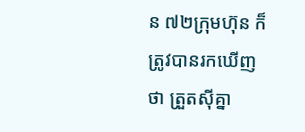ន ៧២ក្រុមហ៊ុន ក៏ត្រូវបានរកឃើញថា ត្រួតស៊ីគ្នា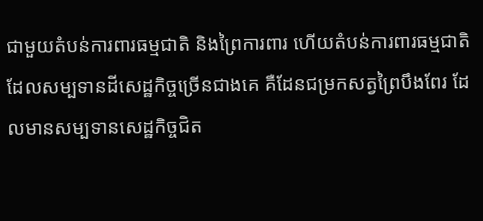ជាមួយតំបន់ការពារធម្មជាតិ និងព្រៃការពារ ហើយតំបន់ការពារធម្មជាតិ ដែលសម្បទានដីសេដ្ឋកិច្ចច្រើនជាងគេ គឺដែនជម្រកសត្វព្រៃបឹងពែរ ដែលមានសម្បទានសេដ្ឋកិច្ចជិត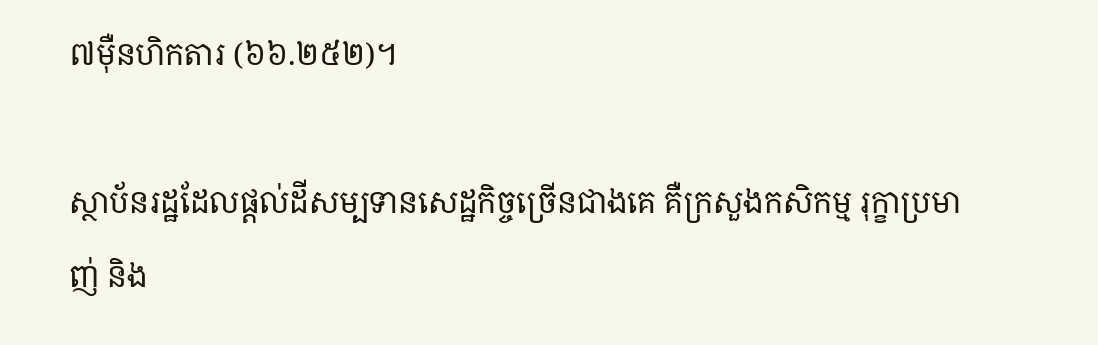៧ម៉ឺនហិកតារ (៦៦.២៥២)។

ស្ថាប័នរដ្ឋដែលផ្ដល់ដីសម្បទានសេដ្ឋកិច្ចច្រើនជាងគេ គឺក្រសួងកសិកម្ម រុក្ខាប្រមាញ់ និង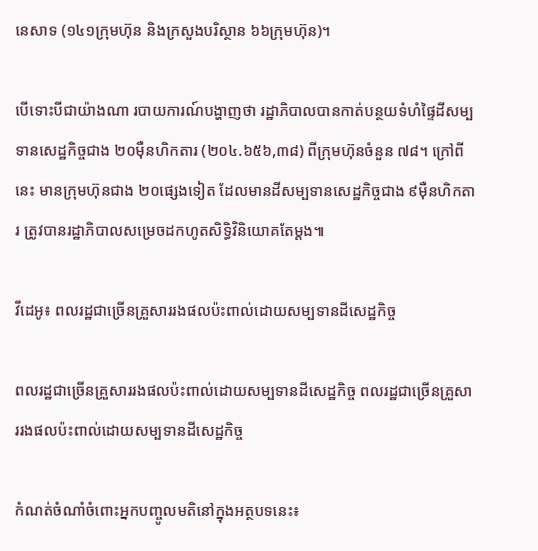នេសាទ (១៤១ក្រុមហ៊ុន និងក្រសួងបរិស្ថាន ៦៦ក្រុមហ៊ុន)។

បើទោះបីជាយ៉ាងណា របាយការណ៍បង្ហាញថា រដ្ឋាភិបាលបានកាត់បន្ថយទំហំផ្ទៃដីសម្បទានសេដ្ឋកិច្ចជាង ២០ម៉ឺនហិកតារ (២០៤.៦៥៦,៣៨) ពីក្រុមហ៊ុនចំនួន ៧៨។ ក្រៅពីនេះ មានក្រុមហ៊ុនជាង ២០ផ្សេងទៀត ដែលមានដីសម្បទានសេដ្ឋកិច្ចជាង ៩ម៉ឺនហិកតារ ត្រូវបានរដ្ឋាភិបាលសម្រេចដកហូតសិទ្ធិវិនិយោគតែម្ដង៕

វីដេអូ៖ ពលរដ្ឋជាច្រើនគ្រួសាររងផលប៉ះពាល់ដោយសម្បទានដីសេដ្ឋកិច្ច

ពលរដ្ឋជាច្រើនគ្រួសាររងផលប៉ះពាល់ដោយសម្បទានដីសេដ្ឋកិច្ច ពលរដ្ឋជាច្រើនគ្រួសាររងផលប៉ះពាល់ដោយសម្បទានដីសេដ្ឋកិច្ច

កំណត់ចំណាំចំពោះអ្នកបញ្ចូលមតិនៅក្នុងអត្ថបទនេះ៖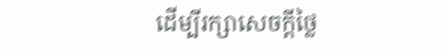ដើម្បីរក្សាសេចក្ដីថ្លៃ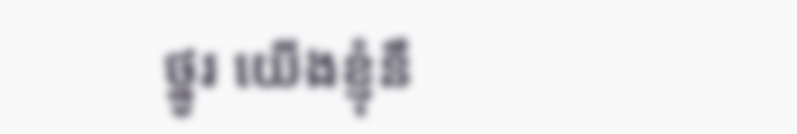ថ្នូរ យើងខ្ញុំនឹ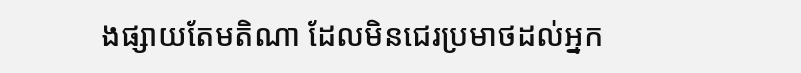ងផ្សាយតែមតិណា ដែលមិនជេរប្រមាថដល់អ្នក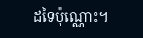ដទៃប៉ុណ្ណោះ។